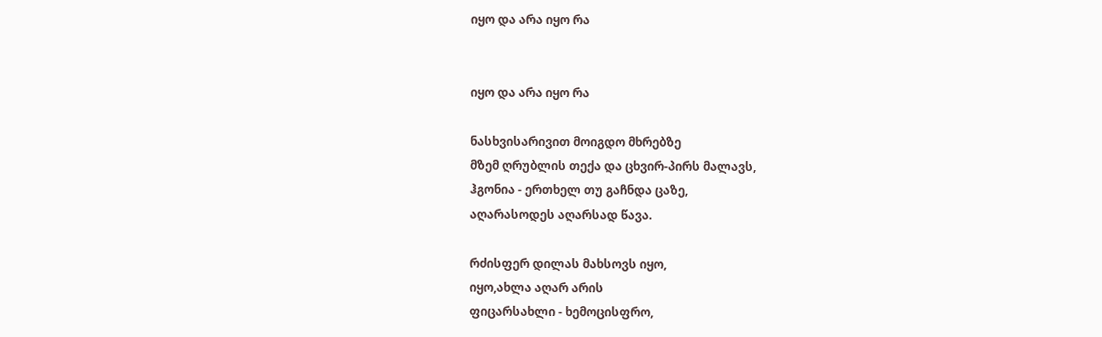იყო და არა იყო რა


იყო და არა იყო რა

ნასხვისარივით მოიგდო მხრებზე
მზემ ღრუბლის თექა და ცხვირ-პირს მალავს,
ჰგონია - ერთხელ თუ გაჩნდა ცაზე,
აღარასოდეს აღარსად წავა.

რძისფერ დილას მახსოვს იყო,
იყო,ახლა აღარ არის
ფიცარსახლი - ხემოცისფრო,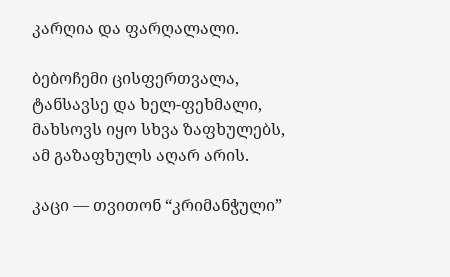კარღია და ფარღალალი.

ბებოჩემი ცისფერთვალა,
ტანსავსე და ხელ-ფეხმალი,
მახსოვს იყო სხვა ზაფხულებს,
ამ გაზაფხულს აღარ არის.

კაცი — თვითონ “კრიმანჭული”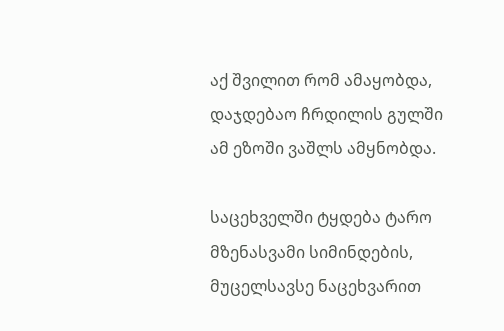აქ შვილით რომ ამაყობდა,
დაჯდებაო ჩრდილის გულში
ამ ეზოში ვაშლს ამყნობდა.

საცეხველში ტყდება ტარო
მზენასვამი სიმინდების,
მუცელსავსე ნაცეხვარით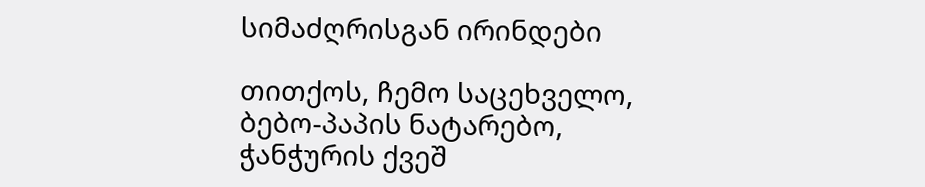სიმაძღრისგან ირინდები

თითქოს, ჩემო საცეხველო,
ბებო-პაპის ნატარებო,
ჭანჭურის ქვეშ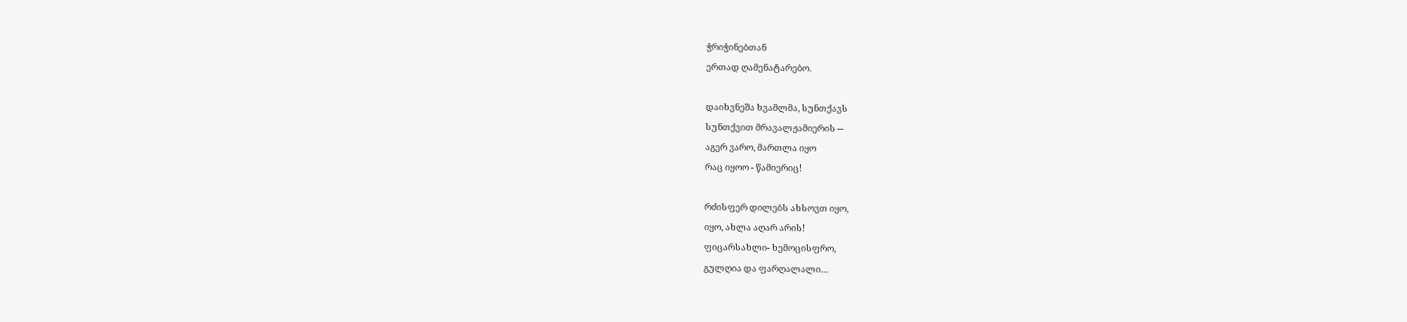ჭრიჭინებთან
ერთად ღამენატარებო.

დაიხვნეშა ხვამლმა, სუნთქავს
სუნთქვით მრავალჟამიერის --
აგერ ვარო, მართლა იყო
რაც იყოო - წამიერიც!

რძისფერ დილებს ახსოვთ იყო,
იყო, ახლა აღარ არის!
ფიცარსახლი- ხემოცისფრო,
გულღია და ფარღალალი…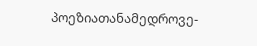პოეზიათანამედროვე-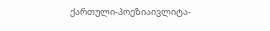ქართული-პოეზიაივლიტა-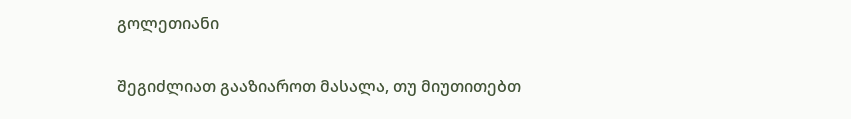გოლეთიანი

შეგიძლიათ გააზიაროთ მასალა, თუ მიუთითებთ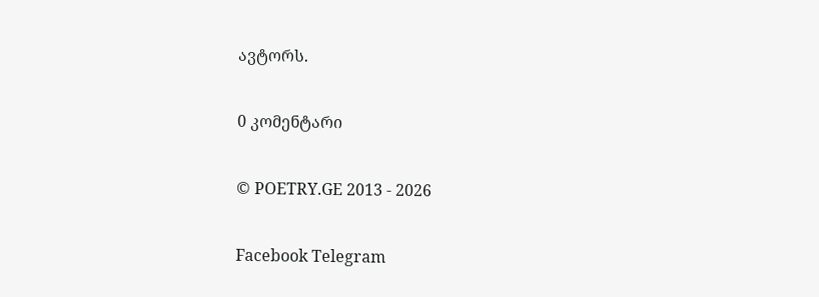ავტორს.

0 კომენტარი

© POETRY.GE 2013 - 2026

Facebook Telegram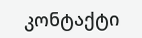კონტაქტი